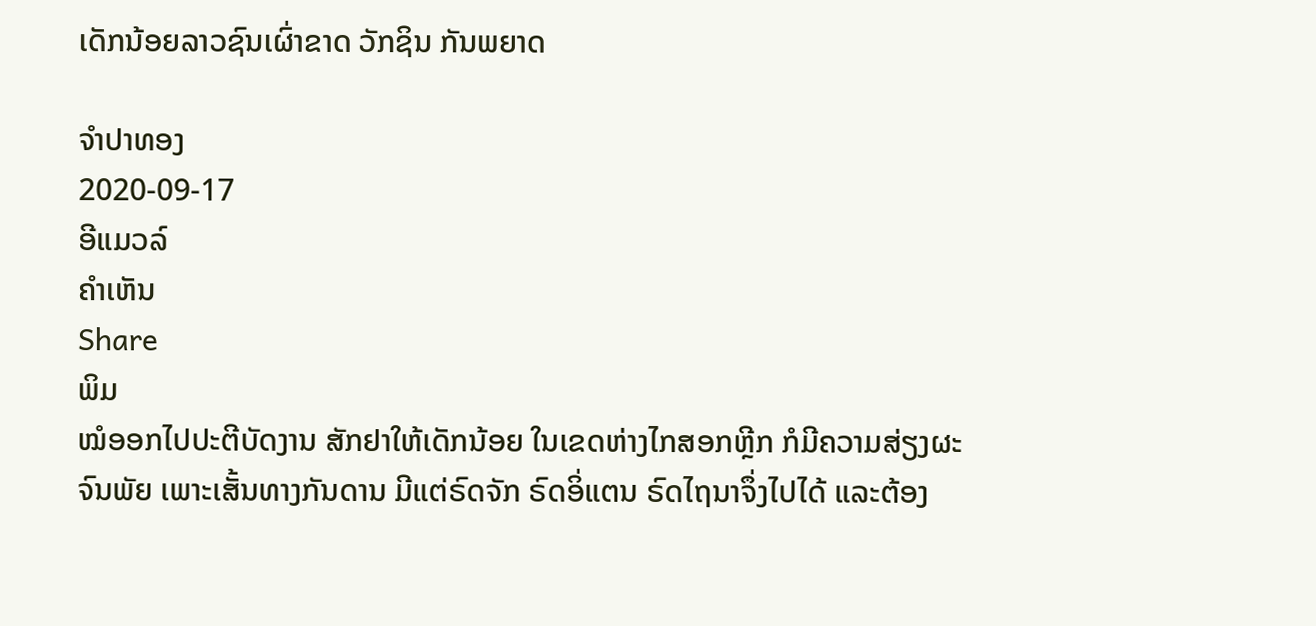ເດັກນ້ອຍລາວຊົນເຜົ່າຂາດ ວັກຊິນ ກັນພຍາດ

ຈໍາປາທອງ
2020-09-17
ອີແມວລ໌
ຄໍາເຫັນ
Share
ພິມ
ໝໍອອກໄປປະຕີບັດງານ ສັກຢາໃຫ້ເດັກນ້ອຍ ໃນເຂດຫ່າງໄກສອກຫຼີກ ກໍມີຄວາມສ່ຽງຜະຈົນພັຍ ເພາະເສັ້ນທາງກັນດານ ມີແຕ່ຣົດຈັກ ຣົດອິ່ແຕນ ຣົດໄຖນາຈຶ່ງໄປໄດ້ ແລະຕ້ອງ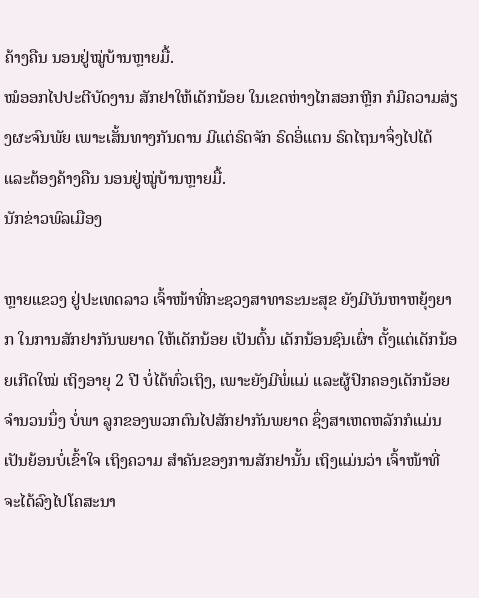ຄ້າງຄືນ ນອນຢູ່ໝູ່ບ້ານຫຼາຍມື້.
ໝໍອອກໄປປະຕີບັດງານ ສັກຢາໃຫ້ເດັກນ້ອຍ ໃນເຂດຫ່າງໄກສອກຫຼີກ ກໍມີຄວາມສ່ຽງຜະຈົນພັຍ ເພາະເສັ້ນທາງກັນດານ ມີແຕ່ຣົດຈັກ ຣົດອິ່ແຕນ ຣົດໄຖນາຈຶ່ງໄປໄດ້ ແລະຕ້ອງຄ້າງຄືນ ນອນຢູ່ໝູ່ບ້ານຫຼາຍມື້.
ນັກຂ່າວພົລເມືອງ

ຫຼາຍແຂວງ ຢູ່ປະເທດລາວ ເຈົ້າໜ້າທີ່ກະຊວງສາທາຣະນະສຸຂ ຍັງມີບັນຫາຫຍຸ້ງຍາກ ໃນການສັກຢາກັນພຍາດ ໃຫ້ເດັກນ້ອຍ ເປັນຕົ້ນ ເດັກນ້ອນຊົນເຜົ່າ ຕັ້ງແຕ່ເດັກນ້ອຍເກີດໃໝ່ ເຖິງອາຍຸ 2 ປີ ບໍ່ໄດ້ທົ່ວເຖິງ, ເພາະຍັງມີພໍ່ແມ່ ແລະຜູ້ປົກຄອງເດັກນ້ອຍຈໍານວນນຶ່ງ ບໍ່ພາ ລູກຂອງພວກຕົນໄປສັກຢາກັນພຍາດ ຊຶ່ງສາເຫດຫລັກກໍແມ່ນ ເປັນຍ້ອນບໍ່ເຂົ້າໃຈ ເຖິງຄວາມ ສໍາຄັນຂອງການສັກຢານັ້ນ ເຖິງແມ່ນວ່າ ເຈົ້າໜ້າທີ່ ຈະໄດ້ລົງໄປໂຄສະນາ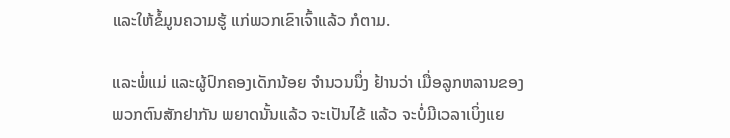ແລະໃຫ້ຂໍ້ມູນຄວາມຮູ້ ແກ່ພວກເຂົາເຈົ້າແລ້ວ ກໍຕາມ.

ແລະພໍ່ແມ່ ແລະຜູ້ປົກຄອງເດັກນ້ອຍ ຈໍານວນນຶ່ງ ຢ້ານວ່າ ເມື່ອລູກຫລານຂອງພວກຕົນສັກຢາກັນ ພຍາດນັ້ນແລ້ວ ຈະເປັນໄຂ້ ແລ້ວ ຈະບໍ່ມີເວລາເບິ່ງແຍ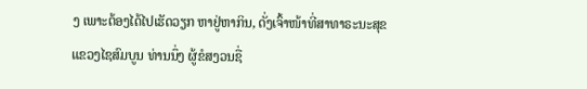ງ ເພາະຕ້ອງໄດ້ໄປເຮັດວຽກ ຫາຢູ່ຫາກິນ, ດັ່ງເຈົ້າໜ້າທີ່ສາທາຣະນະສຸຂ ແຂວງໄຊສົມບູນ ທ່ານນຶ່ງ ຜູ້ຂໍສງວນຊື່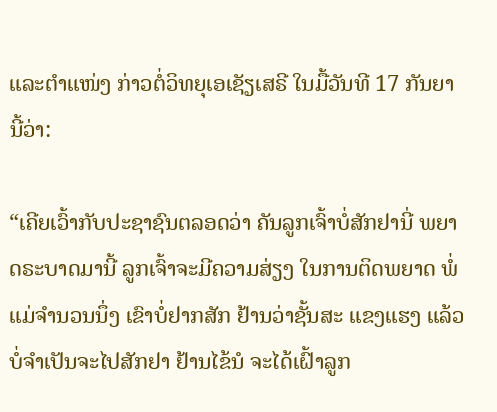ແລະຕໍາແໜ່ງ ກ່າວຕໍ່ວິທຍຸເອເຊັຽເສຣີ ໃນມື້ວັນທີ 17 ກັນຍາ ນີ້ວ່າ:

“ເຄີຍເວົ້າກັບປະຊາຊົນຕລອດວ່າ ຄັນລູກເຈົ້າບໍ່ສັກຢານີ່ ພຍາດຣະບາດມານີ້ ລູກເຈົ້າຈະມີຄວາມສ່ຽງ ໃນການຕິດພຍາດ ພໍ່ແມ່ຈໍານວນນຶ່ງ ເຂົາບໍ່ຢາກສັກ ຢ້ານວ່າຊັ້ນສະ ແຂງແຮງ ແລ້ວບໍ່ຈໍາເປັນຈະໄປສັກຢາ ຢ້ານໄຂ້ນໍ ຈະໄດ້ເຝົ້າລູກ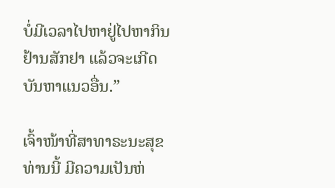ບໍ່ມີເວລາໄປຫາຢູ່ໄປຫາກິນ ຢ້ານສັກຢາ ແລ້ວຈະເກີດບັນຫາແນວອື່ນ.”

ເຈົ້າໜ້າທີ່ສາທາຣະນະສຸຂ ທ່ານນີ້ ມີຄວາມເປັນຫ່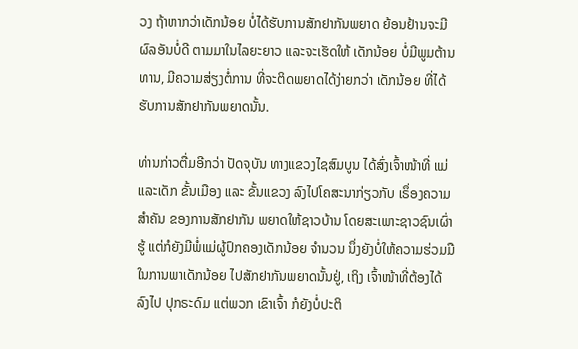ວງ ຖ້າຫາກວ່າເດັກນ້ອຍ ບໍ່ໄດ້ຮັບການສັກຢາກັນພຍາດ ຍ້ອນຢ້ານຈະມີຜົລອັນບໍ່ດີ ຕາມມາໃນໄລຍະຍາວ ແລະຈະເຮັດໃຫ້ ເດັກນ້ອຍ ບໍ່ມີພູມຕ້ານທານ, ມີຄວາມສ່ຽງຕໍ່ການ ທີ່ຈະຕິດພຍາດໄດ້ງ່າຍກວ່າ ເດັກນ້ອຍ ທີ່ໄດ້ຮັບການສັກຢາກັນພຍາດນັ້ນ.

ທ່ານກ່າວຕື່ມອີກວ່າ ປັດຈຸບັນ ທາງແຂວງໄຊສົມບູນ ໄດ້ສົ່ງເຈົ້າໜ້າທີ່ ແມ່ແລະເດັກ ຂັ້ນເມືອງ ແລະ ຂັ້ນແຂວງ ລົງໄປໂຄສະນາກ່ຽວກັບ ເຣຶ່ອງຄວາມສໍາຄັນ ຂອງການສັກຢາກັນ ພຍາດໃຫ້ຊາວບ້ານ ໂດຍສະເພາະຊາວຊົນເຜົ່າຮູ້ ແຕ່ກໍຍັງມີພໍ່ແມ່ຜູ້ປົກຄອງເດັກນ້ອຍ ຈໍານວນ ນຶ່ງຍັງບໍ່ໃຫ້ຄວາມຮ່ວມມື ໃນການພາເດັກນ້ອຍ ໄປສັກຢາກັນພຍາດນັ້ນຢູ່, ເຖິງ ເຈົ້າໜ້າທີ່ຕ້ອງໄດ້ລົງໄປ ປຸກຣະດົມ ແຕ່ພວກ ເຂົາເຈົ້າ ກໍຍັງບໍ່ປະຕິ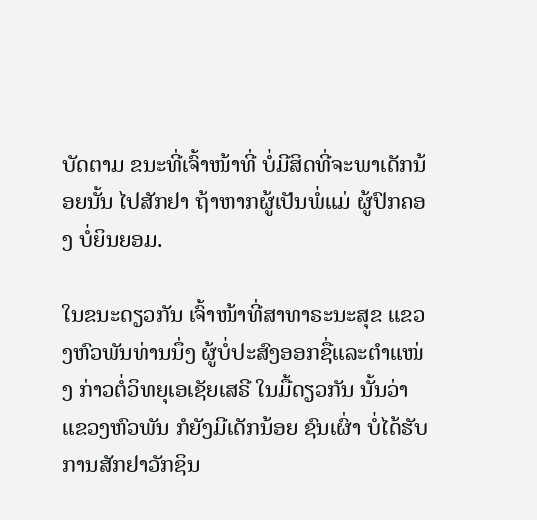ບັດຕາມ ຂນະທີ່ເຈົ້າໜ້າທີ່ ບໍ່ມີສິດທີ່ຈະພາເດັກນ້ອຍນັ້ນ ໄປສັກຢາ ຖ້າຫາກຜູ້ເປັນພໍ່ແມ່ ຜູ້ປົກຄອງ ບໍ່ຍິນຍອມ.

ໃນຂນະດຽວກັນ ເຈົ້າໜ້າທີ່ສາທາຣະນະສຸຂ ແຂວງຫົວພັນທ່ານນຶ່ງ ຜູ້ບໍ່ປະສົງອອກຊື່ແລະຕໍາແໜ່ງ ກ່າວຕໍ່ວິທຍຸເອເຊັຍເສຣີ ໃນມື້ດຽວກັນ ນັ້ນວ່າ ແຂວງຫົວພັນ ກໍຍັງມີເດັກນ້ອຍ ຊົນເຜົ່າ ບໍ່ໄດ້ຮັບການສັກຢາວັກຊິນ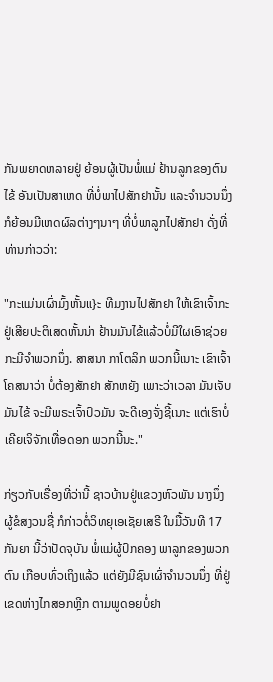ກັນພຍາດຫລາຍຢູ່ ຍ້ອນຜູ້ເປັນພໍ່ແມ່ ຢ້ານລູກຂອງຕົນໄຂ້ ອັນເປັນສາເຫດ ທີ່ບໍ່ພາໄປສັກຢານັ້ນ ແລະຈໍານວນນຶ່ງ ກໍຍ້ອນມີເຫດຜົລຕ່າງໆນາໆ ທີ່ບໍ່ພາລູກໄປສັກຢາ ດັ່ງທີ່ທ່ານກ່າວວ່າ:

"ກະແມ່ນເຜົ່າມົ້ງຫັ້ນແ}ະ ທີມງານໄປສັກຢາ ໃຫ້ເຂົາເຈົ້າກະຢູ່ເສີຍປະຕິເສດຫັ້ນນ່າ ຢ້ານມັນໄຂ້ແລ້ວບໍ່ມີໃຜເອົາຊ່ວຍ ກະມີຈໍາພວກນຶ່ງ. ສາສນາ ກາໂຕລິກ ພວກນີ້ເນາະ ເຂົາເຈົ້າ ໂຄສນາວ່າ ບໍ່ຕ້ອງສັກຢາ ສັກຫຍັງ ເພາະວ່າເວລາ ມັນເຈັບມັນໄຂ້ ຈະມີພຣະເຈົ້າປົວມັນ ຈະດີເອງຈັ່ງຊີ້ເນາະ ແຕ່ເຮົາບໍ່ເຄີຍເຈິຈັກເທື່ອດອກ ພວກນີ້ນະ."

ກ່ຽວກັບເຣື່ອງທີ່ວ່ານີ້ ຊາວບ້ານຢູ່ແຂວງຫົວພັນ ນາງນຶ່ງ ຜູ້ຂໍສງວນຊື່ ກໍກ່າວຕໍ່ວິທຍຸເອເຊັຍເສຣີ ໃນມື້ວັນທີ 17 ກັນຍາ ນີ້ວ່າປັດຈຸບັນ ພໍ່ແມ່ຜູ້ປົກຄອງ ພາລູກຂອງພວກຕົນ ເກືອບທົ່ວເຖິງແລ້ວ ແຕ່ຍັງມີຊົນເຜົ່າຈໍານວນນຶ່ງ ທີ່ຢູ່ເຂດຫ່າງໄກສອກຫຼີກ ຕາມພູດອຍບໍ່ຢາ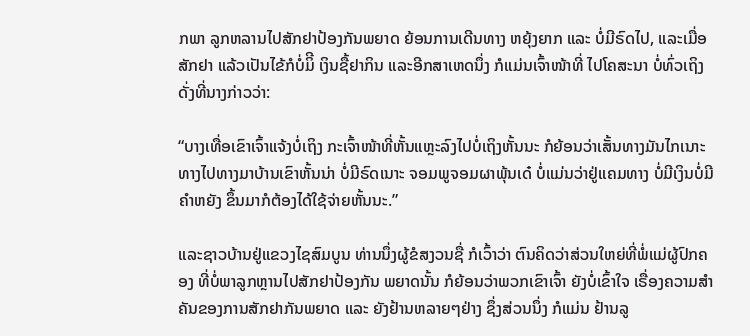ກພາ ລູກຫລານໄປສັກຢາປ້ອງກັນພຍາດ ຍ້ອນການເດີນທາງ ຫຍຸ້ງຍາກ ແລະ ບໍ່ມີຣົດໄປ, ແລະເມື່ອສັກຢາ ແລ້ວເປັນໄຂ້ກໍບໍ່ມິີ ເງິນຊື້ຢາກິນ ແລະອີກສາເຫດນຶ່ງ ກໍແມ່ນເຈົ້າໜ້າທີ່ ໄປໂຄສະນາ ບໍ່ທົ່ວເຖິງ ດັ່ງທີ່ນາງກ່າວວ່າ:

“ບາງເທື່ອເຂົາເຈົ້າແຈ້ງບໍ່ເຖິງ ກະເຈົ້າໜ້າທີ່ຫັ້ນແຫຼະລົງໄປບໍ່ເຖິງຫັ້ນນະ ກໍຍ້ອນວ່າເສັ້ນທາງມັນໄກເນາະ ທາງໄປທາງມາບ້ານເຂົາຫັ້ນນ່າ ບໍ່ມີຣົດເນາະ ຈອມພູຈອມຜາພຸ້ນເດ໋ ບໍ່ແມ່ນວ່າຢູ່ແຄມທາງ ບໍ່ມີເງິນບໍ່ມີຄໍາຫຍັງ ຂຶ້ນມາກໍຕ້ອງໄດ້ໃຊ້ຈ່າຍຫັ້ນນະ.”

ແລະຊາວບ້ານຢູ່ແຂວງໄຊສົມບູນ ທ່ານນຶ່ງຜູ້ຂໍສງວນຊື່ ກໍເວົ້າວ່າ ຕົນຄິດວ່າສ່ວນໃຫຍ່ທີ່ພໍ່ແມ່ຜູ້ປົກຄອງ ທີ່ບໍ່ພາລູກຫຼານໄປສັກຢາປ້ອງກັນ ພຍາດນັ້ນ ກໍຍ້ອນວ່າພວກເຂົາເຈົ້າ ຍັງບໍ່ເຂົ້າໃຈ ເຣື່ອງຄວາມສໍາຄັນຂອງການສັກຢາກັນພຍາດ ແລະ ຍັງຢ້ານຫລາຍໆຢ່າງ ຊຶ່ງສ່ວນນຶ່ງ ກໍແມ່ນ ຢ້ານລູ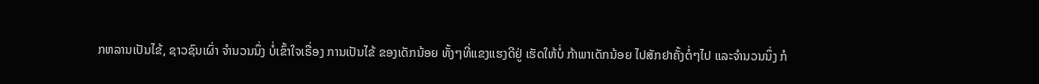ກຫລານເປັນໄຂ້, ຊາວຊົນເຜົ່າ ຈໍານວນນຶ່ງ ບໍ່ເຂົ້າໃຈເຣື່ອງ ການເປັນໄຂ້ ຂອງເດັກນ້ອຍ ທັ້ງໆທີ່ແຂງແຮງດີຢູ່ ເຮັດໃຫ້ບໍ່ ກ້າພາເດັກນ້ອຍ ໄປສັກຢາຄັ້ງຕໍ່ໆໄປ ແລະຈໍານວນນຶ່ງ ກໍ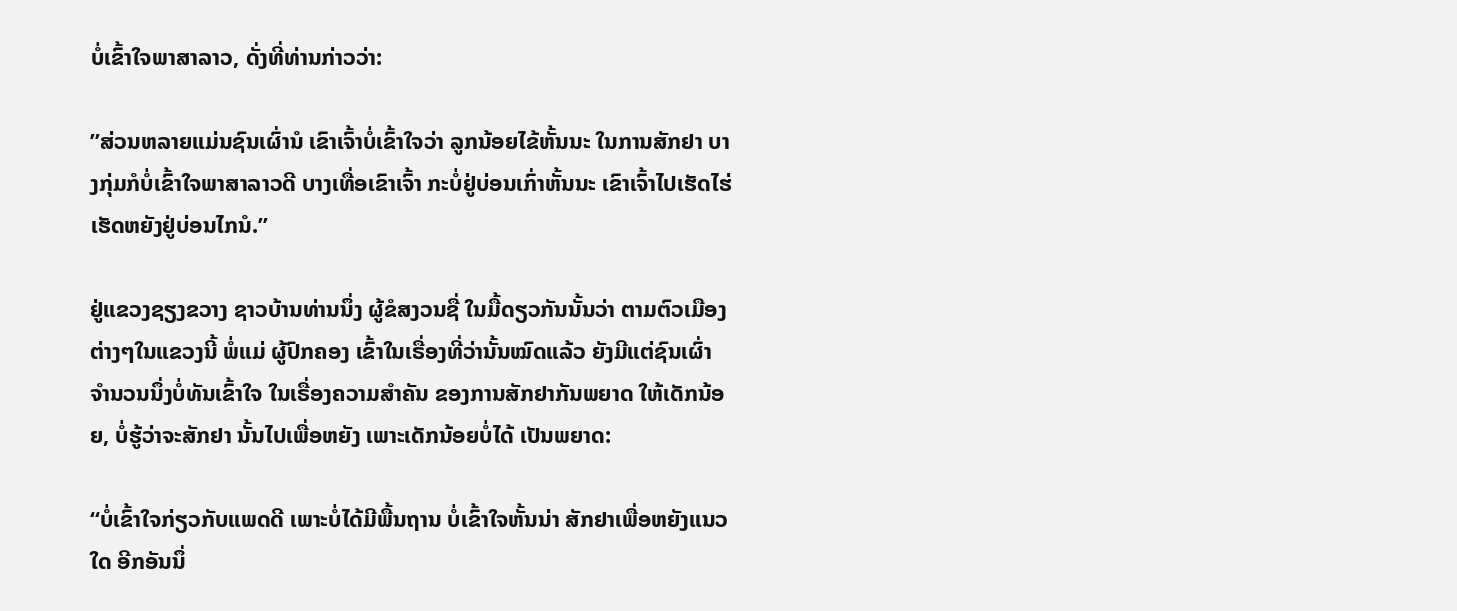ບໍ່ເຂົ້າໃຈພາສາລາວ, ດັ່ງທີ່ທ່ານກ່າວວ່າ:

”ສ່ວນຫລາຍແມ່ນຊົນເຜົ່ານໍ ເຂົາເຈົ້າບໍ່ເຂົ້າໃຈວ່າ ລູກນ້ອຍໄຂ້ຫັ້ນນະ ໃນການສັກຢາ ບາງກຸ່ມກໍບໍ່ເຂົ້າໃຈພາສາລາວດີ ບາງເທື່ອເຂົາເຈົ້າ ກະບໍ່ຢູ່ບ່ອນເກົ່າຫັ້ນນະ ເຂົາເຈົ້າໄປເຮັດໄຮ່ ເຮັດຫຍັງຢູ່ບ່ອນໄກນໍ.”

ຢູ່ແຂວງຊຽງຂວາງ ຊາວບ້ານທ່ານນຶ່ງ ຜູ້ຂໍສງວນຊື່ ໃນມື້ດຽວກັນນັ້ນວ່າ ຕາມຕົວເມືອງຕ່າງໆໃນແຂວງນີ້ ພໍ່ແມ່ ຜູ້ປົກຄອງ ເຂົ້າໃນເຣື່ອງທີ່ວ່ານັ້ນໝົດແລ້ວ ຍັງມີແຕ່ຊົນເຜົ່າ ຈໍານວນນຶ່ງບໍ່ທັນເຂົ້າໃຈ ໃນເຣື່ອງຄວາມສໍາຄັນ ຂອງການສັກຢາກັນພຍາດ ໃຫ້ເດັກນ້ອຍ, ບໍ່ຮູ້ວ່າຈະສັກຢາ ນັ້ນໄປເພື່ອຫຍັງ ເພາະເດັກນ້ອຍບໍ່ໄດ້ ເປັນພຍາດ:

“ບໍ່ເຂົ້າໃຈກ່ຽວກັບແພດດີ ເພາະບໍ່ໄດ້ມີພື້ນຖານ ບໍ່ເຂົ້າໃຈຫັ້ນນ່າ ສັກຢາເພື່ອຫຍັງແນວໃດ ອີກອັນນຶ່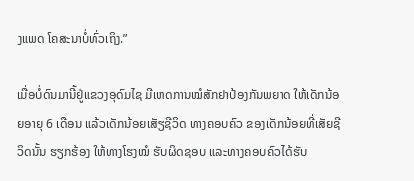ງແພດ ໂຄສະນາບໍ່ທົ່ວເຖິງ.”

ເມື່ອບໍ່ດົນມານີ້ຢູ່ແຂວງອຸດົມໄຊ ມີເຫດການໝໍສັກຢາປ້ອງກັນພຍາດ ໃຫ້ເດັກນ້ອຍອາຍຸ 6 ເດືອນ ແລ້ວເດັກນ້ອຍເສັຽຊີວິດ ທາງຄອບຄົວ ຂອງເດັກນ້ອຍທີ່ເສັຍຊີວິດນັ້ນ ຮຽກຮ້ອງ ໃຫ້ທາງໂຮງໝໍ ຮັບຜິດຊອບ ແລະທາງຄອບຄົວໄດ້ຮັບ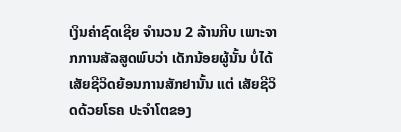ເງິນຄ່າຊົດເຊີຍ ຈໍານວນ 2 ລ້ານກີບ ເພາະຈາກການສັລສູດພົບວ່າ ເດັກນ້ອຍຜູ້ນັ້ນ ບໍ່ໄດ້ເສັຍຊີວິດຍ້ອນການສັກຢານັ້ນ ແຕ່ ເສັຍຊີວິດດ້ວຍໂຣຄ ປະຈໍາໂຕຂອງ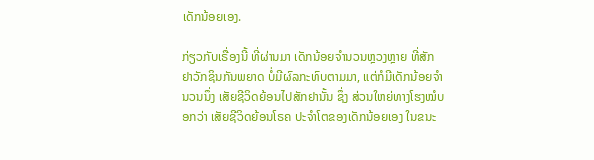ເດັກນ້ອຍເອງ.

ກ່ຽວກັບເຣື່ອງນີ້ ທີ່ຜ່ານມາ ເດັກນ້ອຍຈໍານວນຫຼວງຫຼາຍ ທີ່ສັກຢາວັກຊິນກັນພຍາດ ບໍ່ມີຜົລກະທົບຕາມມາ, ແຕ່ກໍມີເດັກນ້ອຍຈໍານວນນຶ່ງ ເສັຍຊີວິດຍ້ອນໄປສັກຢານັ້ນ ຊຶ່ງ ສ່ວນໃຫຍ່ທາງໂຮງໝໍບອກວ່າ ເສັຍຊີວິດຍ້ອນໂຣຄ ປະຈໍາໂຕຂອງເດັກນ້ອຍເອງ ໃນຂນະ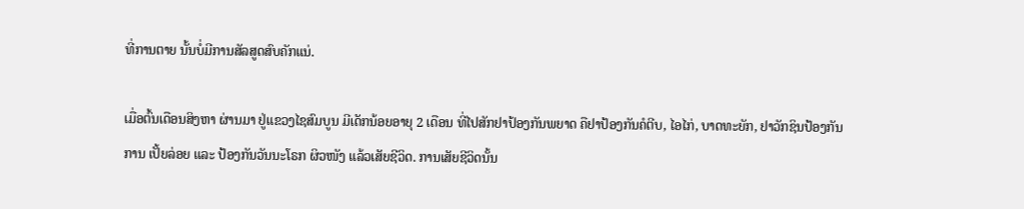ທີ່ການຕາຍ ນັ້ນບໍ່ມີການສັລສູດສົບຄັກແນ່.

ເມື່ອຕົ້ນເດືອນສິງຫາ ຜ່ານມາ ຢູ່ແຂວງໄຊສົມບູນ ມີເດັກນ້ອຍອາຍຸ 2 ເດືອນ ທີ່ໄປສັກຢາປ້ອງກັນພຍາດ ຄືຢາປ້ອງກັນຄໍຕີບ, ໄອໄກ່, ບາດທະຍັກ, ຢາວັກຊິນປ້ອງກັນການ ເປັ້ຍລ່ອຍ ແລະ ປ້ອງກັນວັນນະໂຣກ ຜິວໜັງ ແລ້ວເສັຍຊີວິດ. ການເສັຍຊີວິດນັ້ນ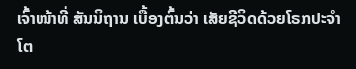ເຈົ້າໜ້າທີ່ ສັນນິຖານ ເບື້ອງຕົ້ນວ່າ ເສັຍຊີວິດດ້ວຍໂຣກປະຈໍາໂຕ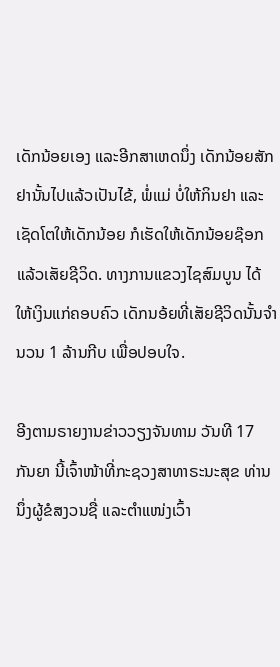ເດັກນ້ອຍເອງ ແລະອີກສາເຫດນຶ່ງ ເດັກນ້ອຍສັກຢານັ້ນໄປແລ້ວເປັນໄຂ້, ພໍ່ແມ່ ບໍ່ໃຫ້ກິນຢາ ແລະເຊັດໂຕໃຫ້ເດັກນ້ອຍ ກໍເຮັດໃຫ້ເດັກນ້ອຍຊ໊ອກ ແລ້ວເສັຍຊີວິດ. ທາງການແຂວງໄຊສົມບູນ ໄດ້ໃຫ້ເງິນແກ່ຄອບຄົວ ເດັກນອ້ຍທີ່ເສັຍຊີວິດນັ້ນຈໍານວນ 1 ລ້ານກີບ ເພື່ອປອບໃຈ.

ອີງຕາມຣາຍງານຂ່າວວຽງຈັນທາມ ວັນທີ 17 ກັນຍາ ນີ້ເຈົ້າໜ້າທີ່ກະຊວງສາທາຣະນະສຸຂ ທ່ານນຶ່ງຜູ້ຂໍສງວນຊື່ ແລະຕໍາແໜ່ງເວົ້າ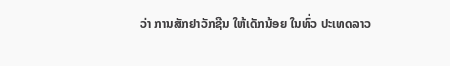ວ່າ ການສັກຢາວັກຊີນ ໃຫ້ເດັກນ້ອຍ ໃນທົ່ວ ປະເທດລາວ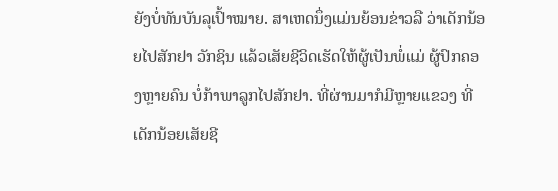ຍັງບໍ່ທັນບັນລຸເປົ້າໝາຍ. ສາເຫດນຶ່ງແມ່ນຍ້ອນຂ່າວລື ວ່າເດັກນ້ອຍໄປສັກຢາ ວັກຊິນ ແລ້ວເສັຍຊີວິດເຮັດໃຫ້ຜູ້ເປັນພໍ່ແມ່ ຜູ້ປົກຄອງຫຼາຍຄົນ ບໍ່ກ້າພາລູກໄປສັກຢາ. ທີ່ຜ່ານມາກໍມີຫຼາຍແຂວງ ທີ່ເດັກນ້ອຍເສັຍຊີ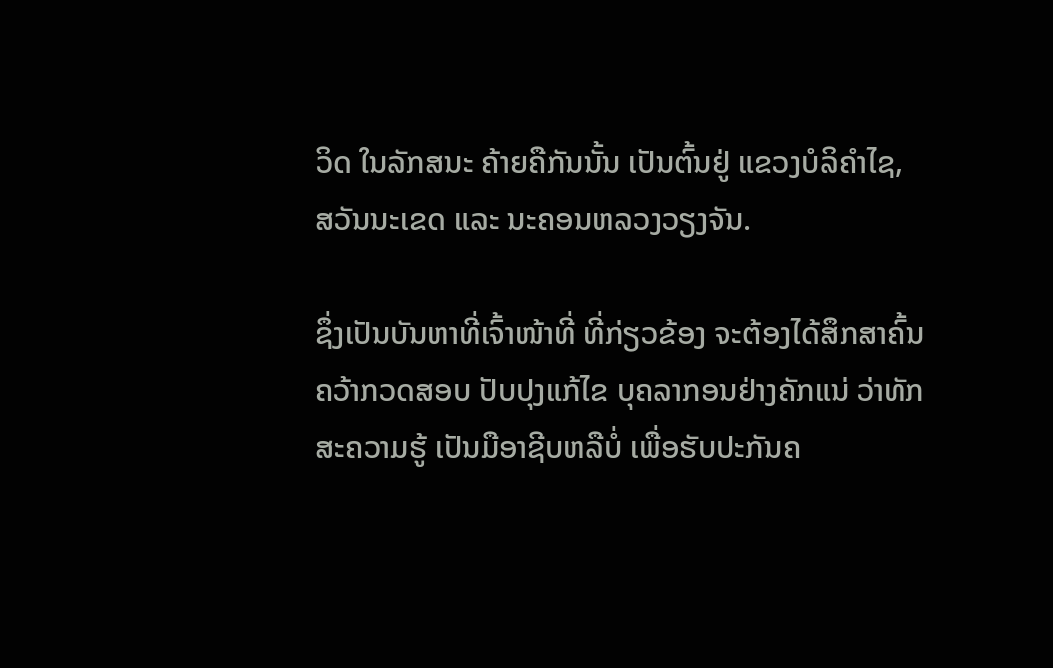ວິດ ໃນລັກສນະ ຄ້າຍຄືກັນນັ້ນ ເປັນຕົ້ນຢູ່ ແຂວງບໍລິຄໍາໄຊ, ສວັນນະເຂດ ແລະ ນະຄອນຫລວງວຽງຈັນ.

ຊຶ່ງເປັນບັນຫາທີ່ເຈົ້າໜ້າທີ່ ທີ່ກ່ຽວຂ້ອງ ຈະຕ້ອງໄດ້ສຶກສາຄົ້ນຄວ້າກວດສອບ ປັບປຸງແກ້ໄຂ ບຸຄລາກອນຢ່າງຄັກແນ່ ວ່າທັກສະຄວາມຮູ້ ເປັນມືອາຊີບຫລືບໍ່ ເພື່ອຮັບປະກັນຄ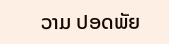ວາມ ປອດພັຍ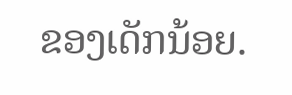ຂອງເດັກນ້ອຍ.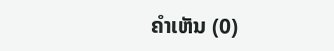ຄໍາເຫັນ (0)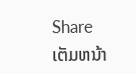Share
ເຕັມຫນ້າ